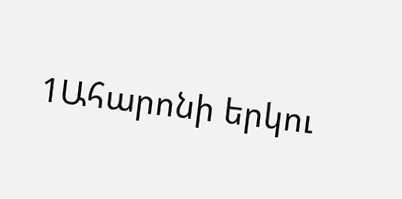1Ահարոնի երկու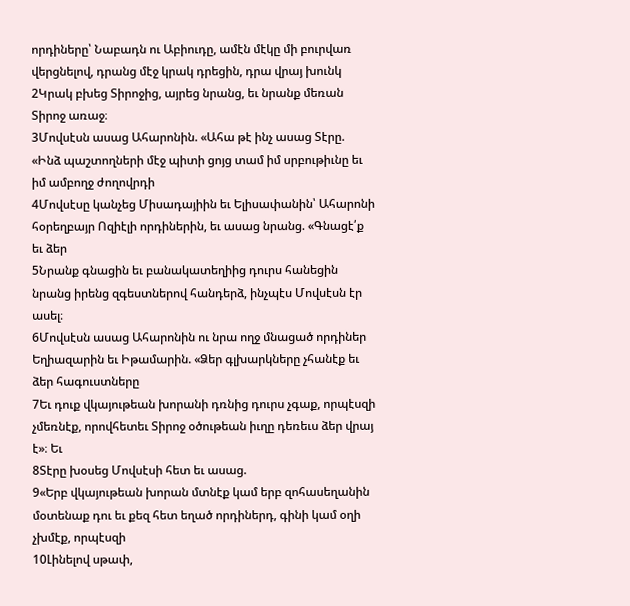որդիները՝ Նաբադն ու Աբիուդը, ամէն մէկը մի բուրվառ վերցնելով, դրանց մէջ կրակ դրեցին, դրա վրայ խունկ
2Կրակ բխեց Տիրոջից, այրեց նրանց, եւ նրանք մեռան Տիրոջ առաջ։
3Մովսէսն ասաց Ահարոնին. «Ահա թէ ինչ ասաց Տէրը. «Ինձ պաշտողների մէջ պիտի ցոյց տամ իմ սրբութիւնը եւ իմ ամբողջ ժողովրդի
4Մովսէսը կանչեց Միսադայիին եւ Ելիսափանին՝ Ահարոնի հօրեղբայր Ոզիէլի որդիներին, եւ ասաց նրանց. «Գնացէ՛ք եւ ձեր
5Նրանք գնացին եւ բանակատեղիից դուրս հանեցին նրանց իրենց զգեստներով հանդերձ, ինչպէս Մովսէսն էր ասել։
6Մովսէսն ասաց Ահարոնին ու նրա ողջ մնացած որդիներ Եղիազարին եւ Իթամարին. «Ձեր գլխարկները չհանէք եւ ձեր հագուստները
7Եւ դուք վկայութեան խորանի դռնից դուրս չգաք, որպէսզի չմեռնէք, որովհետեւ Տիրոջ օծութեան իւղը դեռեւս ձեր վրայ է»։ Եւ
8Տէրը խօսեց Մովսէսի հետ եւ ասաց.
9«Երբ վկայութեան խորան մտնէք կամ երբ զոհասեղանին մօտենաք դու եւ քեզ հետ եղած որդիներդ, գինի կամ օղի չխմէք, որպէսզի
10Լինելով սթափ,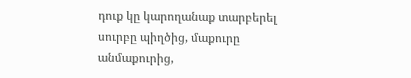դուք կը կարողանաք տարբերել սուրբը պիղծից, մաքուրը անմաքուրից,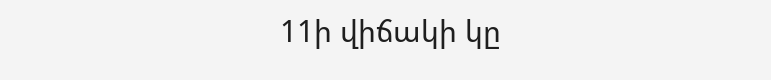11ի վիճակի կը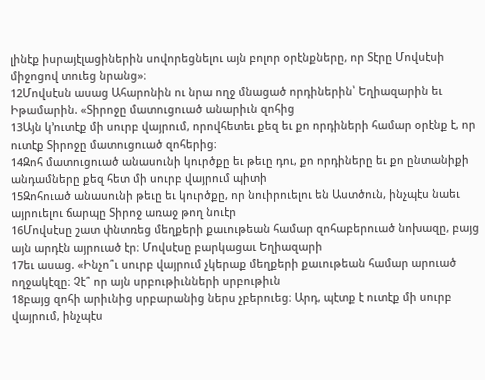լինէք իսրայէլացիներին սովորեցնելու այն բոլոր օրէնքները, որ Տէրը Մովսէսի միջոցով տուեց նրանց»։
12Մովսէսն ասաց Ահարոնին ու նրա ողջ մնացած որդիներին՝ Եղիազարին եւ Իթամարին. «Տիրոջը մատուցուած անարիւն զոհից
13Այն կ՚ուտէք մի սուրբ վայրում, որովհետեւ քեզ եւ քո որդիների համար օրէնք է, որ ուտէք Տիրոջը մատուցուած զոհերից։
14Զոհ մատուցուած անասունի կուրծքը եւ թեւը դու, քո որդիները եւ քո ընտանիքի անդամները քեզ հետ մի սուրբ վայրում պիտի
15Զոհուած անասունի թեւը եւ կուրծքը, որ նուիրուելու են Աստծուն, ինչպէս նաեւ այրուելու ճարպը Տիրոջ առաջ թող նուէր
16Մովսէսը շատ փնտռեց մեղքերի քաւութեան համար զոհաբերուած նոխազը, բայց այն արդէն այրուած էր։ Մովսէսը բարկացաւ Եղիազարի
17եւ ասաց. «Ինչո՞ւ սուրբ վայրում չկերաք մեղքերի քաւութեան համար արուած ողջակէզը։ Չէ՞ որ այն սրբութիւնների սրբութիւն
18բայց զոհի արիւնից սրբարանից ներս չբերուեց։ Արդ, պէտք է ուտէք մի սուրբ վայրում, ինչպէս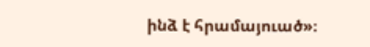ինձ է հրամայուած»։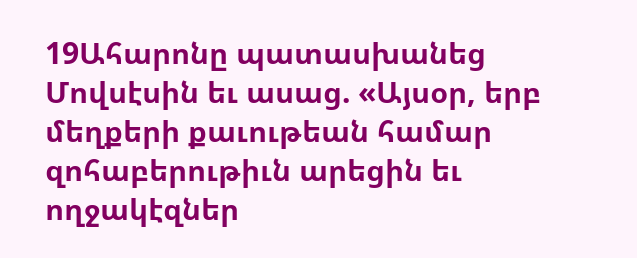19Ահարոնը պատասխանեց Մովսէսին եւ ասաց. «Այսօր, երբ մեղքերի քաւութեան համար զոհաբերութիւն արեցին եւ ողջակէզներ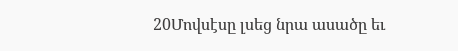20Մովսէսը լսեց նրա ասածը եւ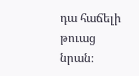դա հաճելի թուաց նրան։